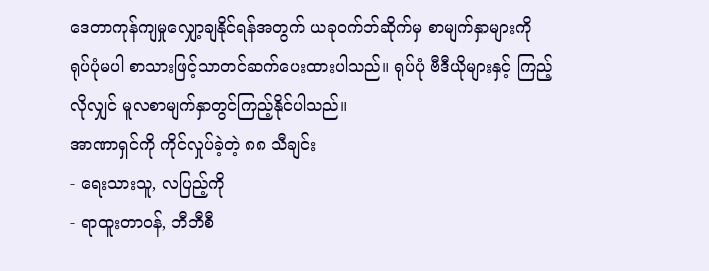ဒေတာကုန်ကျမှုလျှော့ချနိုင်ရန်အတွက် ယခုဝက်ဘ်ဆိုက်မှ စာမျက်နှာများကို ရုပ်ပုံမပါ စာသားဖြင့်သာတင်ဆက်ပေးထားပါသည်။ ရုပ်ပုံ ဗီဒီယိုများနှင့် ကြည့်လိုလျှင် မူလစာမျက်နှာတွင်ကြည့်နိုင်ပါသည်။
အာဏာရှင်ကို ကိုင်လှုပ်ခဲ့တဲ့ ၈၈ သီချင်း
- ရေးသားသူ, လပြည့်ကို
- ရာထူးတာဝန်, ဘီဘီစီ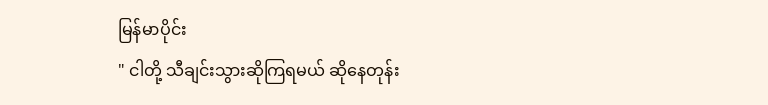မြန်မာပိုင်း
" ငါတို့ သီချင်းသွားဆိုကြရမယ် ဆိုနေတုန်း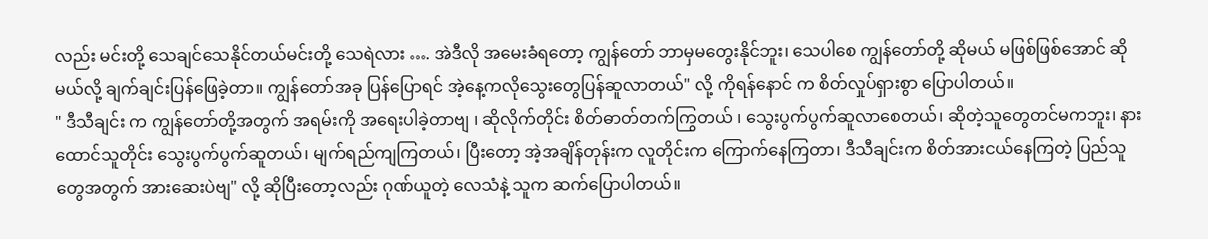လည်း မင်းတို့ သေချင်သေနိုင်တယ်မင်းတို့ သေရဲလား …. အဲဒီလို အမေးခံရတော့ ကျွန်တော် ဘာမှမတွေးနိုင်ဘူး၊ သေပါစေ ကျွန်တော်တို့ ဆိုမယ် မဖြစ်ဖြစ်အောင် ဆိုမယ်လို့ ချက်ချင်းပြန်ဖြေခဲ့တာ။ ကျွန်တော်အခု ပြန်ပြောရင် အဲ့နေ့ကလိုသွေးတွေပြန်ဆူလာတယ်" လို့ ကိုရန်နောင် က စိတ်လှုပ်ရှားစွာ ပြောပါတယ်။
" ဒီသီချင်း က ကျွန်တော်တို့အတွက် အရမ်းကို အရေးပါခဲ့တာဗျ ၊ ဆိုလိုက်တိုင်း စိတ်ဓာတ်တက်ကြွတယ် ၊ သွေးပွက်ပွက်ဆူလာစေတယ်၊ ဆိုတဲ့သူတွေတင်မကဘူး၊ နားထောင်သူတိုင်း သွေးပွက်ပွက်ဆူတယ်၊ မျက်ရည်ကျကြတယ်၊ ပြီးတော့ အဲ့အချိန်တုန်းက လူတိုင်းက ကြောက်နေကြတာ၊ ဒီသီချင်းက စိတ်အားငယ်နေကြတဲ့ ပြည်သူတွေအတွက် အားဆေးပဲဗျ" လို့ ဆိုပြီးတော့လည်း ဂုဏ်ယူတဲ့ လေသံနဲ့ သူက ဆက်ပြောပါတယ်။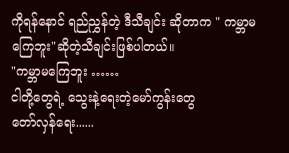ကိုရန်နောင် ရည်ညွှန်တဲ့ ဒီသီချင်း ဆိုတာက " ကမ္ဘာမကြေဘူး"ဆိုတဲ့သီချင်းဖြစ်ပါတယ်။
"ကမ္ဘာမကြေဘူး ……
ငါတို့တွေရဲ့ သွေးနဲ့ရေးတဲ့မော်ကွန်းတွေ
တော်လှန်ရေး......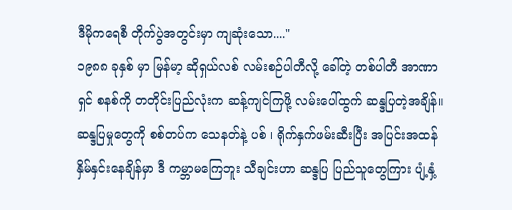ဒီမိုကရေစီ တိုက်ပွဲအတွင်းမှာ ကျဆုံးသော...."
၁၉၈၈ ခုနှစ် မှာ မြန်မာ့ ဆိုရှယ်လစ် လမ်းစဉ်ပါတီလို့ ခေါ်တဲ့ တစ်ပါတီ အာဏာရှင် စနစ်ကို တတိုင်းပြည်လုံးက ဆန့်ကျင်ကြဖို့ လမ်းပေါ်ထွက် ဆန္ဒပြတဲ့အချိန်။
ဆန္ဒပြမှုတွေကို စစ်တပ်က သေနတ်နဲ့ ပစ် ၊ ရိုက်နှက်ဖမ်းဆီးပြီး အပြင်းအထန်နှိမ်နှင်းနေချိန်မှာ ဒီ ကမ္ဘာမကြေဘူး သီချင်းဟာ ဆန္ဒပြ ပြည်သူတွေကြား ပျံ့နှံ့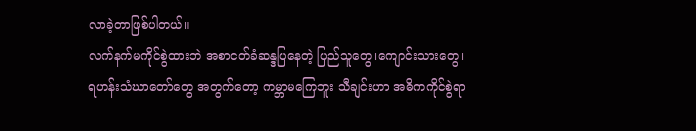လာခဲ့တာဖြစ်ပါတယ်။
လက်နက်မကိုင်စွဲထားဘဲ အစာငတ်ခံဆန္ဒပြနေတဲ့ ပြည်သူတွေ၊ကျောင်းသားတွေ၊ရဟန်းသံဃာတော်တွေ အတွက်တော့ ကမ္ဘာမကြေဘူး သီချင်းဟာ အဓိကကိုင်စွဲရာ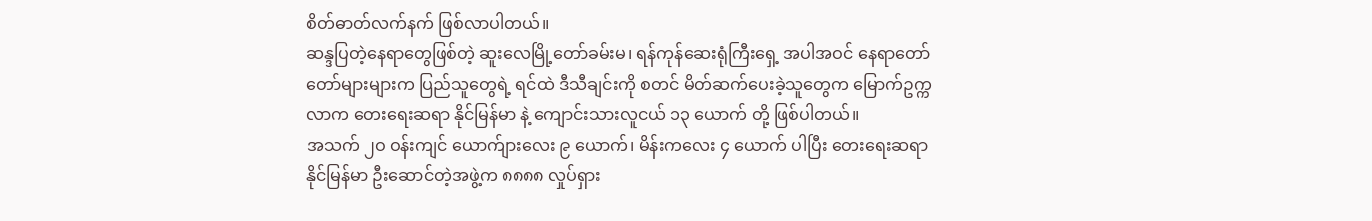စိတ်ဓာတ်လက်နက် ဖြစ်လာပါတယ်။
ဆန္ဒပြတဲ့နေရာတွေဖြစ်တဲ့ ဆူးလေမြို့တော်ခမ်းမ၊ ရန်ကုန်ဆေးရုံကြီးရှေ့ အပါအဝင် နေရာတော်တော်များများက ပြည်သူတွေရဲ့ ရင်ထဲ ဒီသီချင်းကို စတင် မိတ်ဆက်ပေးခဲ့သူတွေက မြောက်ဥက္ကလာက တေးရေးဆရာ နိုင်မြန်မာ နဲ့ ကျောင်းသားလူငယ် ၁၃ ယောက် တို့ ဖြစ်ပါတယ်။
အသက် ၂ဝ ဝန်းကျင် ယောက်ျားလေး ၉ ယောက်၊ မိန်းကလေး ၄ ယောက် ပါပြီး တေးရေးဆရာ နိုင်မြန်မာ ဦးဆောင်တဲ့အဖွဲ့က ၈၈၈၈ လှုပ်ရှား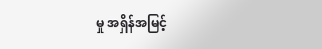မှု အရှိန်အမြင့်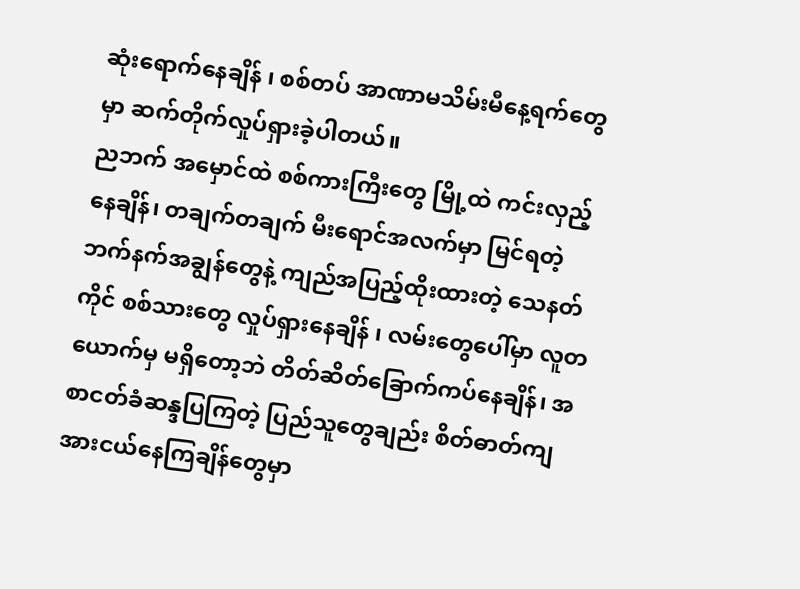ဆုံးရောက်နေချိန် ၊ စစ်တပ် အာဏာမသိမ်းမီနေ့ရက်တွေမှာ ဆက်တိုက်လှုပ်ရှားခဲ့ပါတယ်။
ညဘက် အမှောင်ထဲ စစ်ကားကြီးတွေ မြို့ထဲ ကင်းလှည့်နေချိန်၊ တချက်တချက် မီးရောင်အလက်မှာ မြင်ရတဲ့ ဘက်နက်အချွန်တွေနဲ့ ကျည်အပြည့်ထိုးထားတဲ့ သေနတ်ကိုင် စစ်သားတွေ လှုပ်ရှားနေချိန် ၊ လမ်းတွေပေါ်မှာ လူတယောက်မှ မရှိတော့ဘဲ တိတ်ဆိတ်ခြောက်ကပ်နေချိန်၊ အစာငတ်ခံဆန္ဒပြကြတဲ့ ပြည်သူတွေချည်း စိတ်ဓာတ်ကျ အားငယ်နေကြချိန်တွေမှာ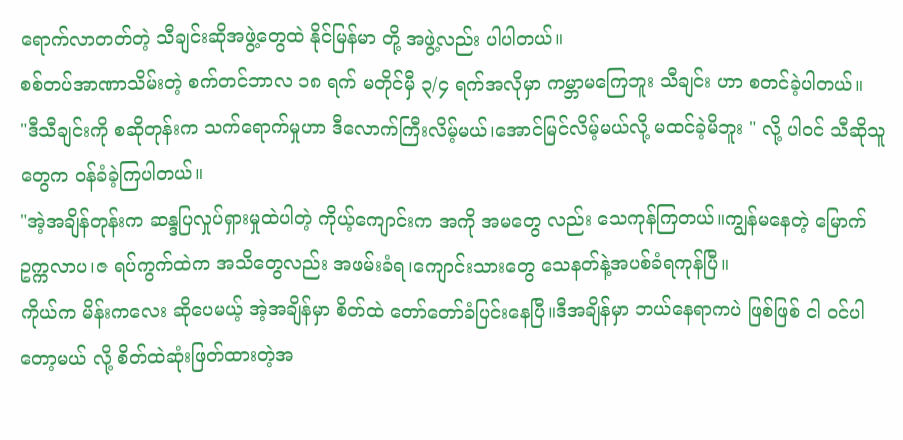ရောက်လာတတ်တဲ့ သီချင်းဆိုအဖွဲ့တွေထဲ နိုင်မြန်မာ တို့ အဖွဲ့လည်း ပါပါတယ်။
စစ်တပ်အာဏာသိမ်းတဲ့ စက်တင်ဘာလ ၁၈ ရက် မတိုင်မှီ ၃/၄ ရက်အလိုမှာ ကမ္ဘာမကြေဘူး သီချင်း ဟာ စတင်ခဲ့ပါတယ်။
"ဒီသီချင်းကို စဆိုတုန်းက သက်ရောက်မှုဟာ ဒီလောက်ကြီးလိမ့်မယ်၊အောင်မြင်လိမ့်မယ်လို့ မထင်ခဲ့မိဘူး " လို့ ပါဝင် သီဆိုသူတွေက ဝန်ခံခဲ့ကြပါတယ်။
"အဲ့အချိန်တုန်းက ဆန္ဒပြလှုပ်ရှားမှုထဲပါတဲ့ ကိုယ့်ကျောင်းက အကို အမတွေ လည်း သေကုန်ကြတယ်။ကျွန်မနေတဲ့ မြောက်ဥက္ကလာပ၊ဇ ရပ်ကွက်ထဲက အသိတွေလည်း အဖမ်းခံရ၊ကျောင်းသားတွေ သေနတ်နဲ့အပစ်ခံရကုန်ပြီ။
ကိုယ်က မိန်းကလေး ဆိုပေမယ့် အဲ့အချိန်မှာ စိတ်ထဲ တော်တော်ခံပြင်းနေပြီ။ဒီအချိန်မှာ ဘယ်နေရာကပဲ ဖြစ်ဖြစ် ငါ ဝင်ပါတော့မယ် လို့ စိတ်ထဲဆုံးဖြတ်ထားတဲ့အ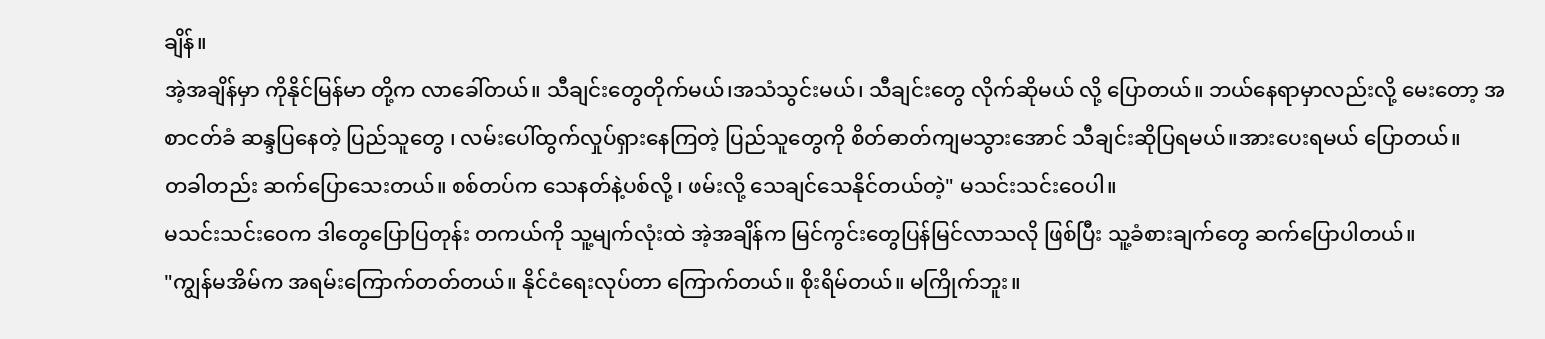ချိန်။
အဲ့အချိန်မှာ ကိုနိုင်မြန်မာ တို့က လာခေါ်တယ်။ သီချင်းတွေတိုက်မယ်၊အသံသွင်းမယ်၊ သီချင်းတွေ လိုက်ဆိုမယ် လို့ ပြောတယ်။ ဘယ်နေရာမှာလည်းလို့ မေးတော့ အစာငတ်ခံ ဆန္ဒပြနေတဲ့ ပြည်သူတွေ ၊ လမ်းပေါ်ထွက်လှုပ်ရှားနေကြတဲ့ ပြည်သူတွေကို စိတ်ဓာတ်ကျမသွားအောင် သီချင်းဆိုပြရမယ်။အားပေးရမယ် ပြောတယ်။
တခါတည်း ဆက်ပြောသေးတယ်။ စစ်တပ်က သေနတ်နဲ့ပစ်လို့ ၊ ဖမ်းလို့ သေချင်သေနိုင်တယ်တဲ့" မသင်းသင်းဝေပါ။
မသင်းသင်းဝေက ဒါတွေပြောပြတုန်း တကယ်ကို သူ့မျက်လုံးထဲ အဲ့အချိန်က မြင်ကွင်းတွေပြန်မြင်လာသလို ဖြစ်ပြီး သူ့ခံစားချက်တွေ ဆက်ပြောပါတယ်။
"ကျွန်မအိမ်က အရမ်းကြောက်တတ်တယ်။ နိုင်ငံရေးလုပ်တာ ကြောက်တယ်။ စိုးရိမ်တယ်။ မကြိုက်ဘူး။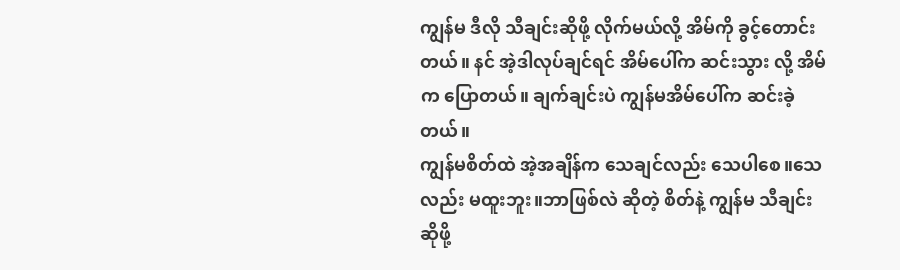ကျွန်မ ဒီလို သီချင်းဆိုဖို့ လိုက်မယ်လို့ အိမ်ကို ခွင့်တောင်းတယ်။ နင် အဲ့ဒါလုပ်ချင်ရင် အိမ်ပေါ်က ဆင်းသွား လို့ အိမ်က ပြောတယ်။ ချက်ချင်းပဲ ကျွန်မအိမ်ပေါ်က ဆင်းခဲ့တယ်။
ကျွန်မစိတ်ထဲ အဲ့အချိန်က သေချင်လည်း သေပါစေ။သေလည်း မထူးဘူး။ဘာဖြစ်လဲ ဆိုတဲ့ စိတ်နဲ့ ကျွန်မ သီချင်းဆိုဖို့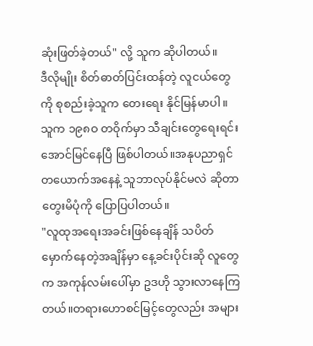ဆုံးဖြတ်ခဲ့တယ်" လို့ သူက ဆိုပါတယ်။
ဒီလိုမျိုး စိတ်ဓာတ်ပြင်းထန်တဲ့ လူငယ်တွေကို စုစည်းခဲ့သူက တေးရေး နိုင်မြန်မာပါ။
သူက ၁၉၈ဝ တဝိုက်မှာ သီချင်းတွေရေးရင်း အောင်မြင်နေပြီ ဖြစ်ပါတယ်။အနုပညာရှင်တယောက်အနေနဲ့ သူဘာလုပ်နိုင်မလဲ ဆိုတာ တွေးမိပုံကို ပြောပြပါတယ်။
"လူထုအရေးအခင်းဖြစ်နေချိန် သပိတ်မှောက်နေတဲ့အချိန်မှာ နေ့ခင်းပိုင်းဆို လူတွေက အကုန်လမ်းပေါ်မှာ ဥဒဟို သွားလာနေကြတယ်။တရားဟောစင်မြင့်တွေလည်း အများ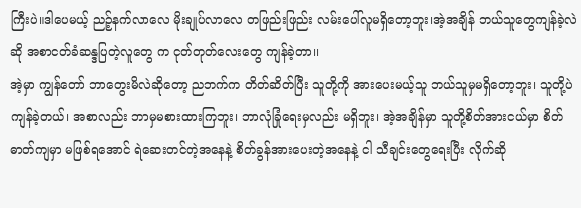ကြီးပဲ။ဒါပေမယ့် ညဉ့်နက်လာလေ မိုးချုပ်လာလေ တဖြည်းဖြည်း လမ်းပေါ်လူမရှိတော့ဘူး၊အဲ့အချိန် ဘယ်သူတွေကျန်ခဲ့လဲဆို အစာငတ်ခံဆန္ဒပြတဲ့လူတွေ က ငုတ်တုတ်လေးတွေ ကျန်ခဲ့တာ၊၊
အဲ့မှာ ကျွန်တော် ဘာတွေးမိလဲဆိုတော့ ညဘက်က တိတ်ဆိတ်ပြီး သူတို့ကို အားပေးမယ့်သူ ဘယ်သူမှမရှိတော့ဘူး၊ သူတို့ပဲ ကျန်ခဲ့တယ်၊ အစာလည်း ဘာမှမစားထားကြဘူး၊ ဘာလုံခြုံရေးမှလည်း မရှိဘူး၊ အဲ့အချိန်မှာ သူတို့စိတ်အားငယ်မှာ စိတ်ဓာတ်ကျမှာ မဖြစ်ရအောင် ရဲဆေးတင်တဲ့အနေနဲ့ စိတ်ခွန်အားပေးတဲ့အနေနဲ့ ငါ သီချင်းတွေရေးပြီး လိုက်ဆို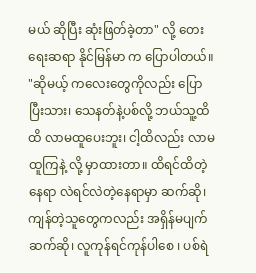မယ် ဆိုပြီး ဆုံးဖြတ်ခဲ့တာ" လို့ တေးရေးဆရာ နိုင်မြန်မာ က ပြောပါတယ်။
"ဆိုမယ့် ကလေးတွေကိုလည်း ပြောပြီးသား၊ သေနတ်နဲ့ပစ်လို့ ဘယ်သူ့ထိထိ လာမထူပေးဘူး၊ ငါ့ထိလည်း လာမထူကြနဲ့ လို့ မှာထားတာ။ ထိရင်ထိတဲ့နေရာ လဲရင်လဲတဲ့နေရာမှာ ဆက်ဆို၊ ကျန်တဲ့သူတွေကလည်း အရှိန်မပျက် ဆက်ဆို၊ လူကုန်ရင်ကုန်ပါစေ ၊ ပစ်ရဲ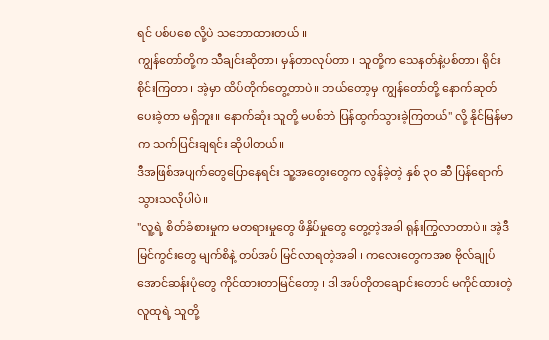ရင် ပစ်ပစေ လို့ပဲ သဘောထားတယ် ။
ကျွန်တော်တို့က သီချင်းဆိုတာ၊ မှန်တာလုပ်တာ ၊ သူတို့က သေနတ်နဲ့ပစ်တာ၊ ရိုင်းစိုင်းကြတာ ၊ အဲ့မှာ ထိပ်တိုက်တွေ့တာပဲ။ ဘယ်တော့မှ ကျွန်တော်တို့ နောက်ဆုတ်ပေးခဲ့တာ မရှိဘူး။ နောက်ဆုံး သူတို့ မပစ်ဘဲ ပြန်ထွက်သွားခဲ့ကြတယ်" လို့ နိုင်မြန်မာက သက်ပြင်းချရင်း ဆိုပါတယ်။
ဒီအဖြစ်အပျက်တွေပြောနေရင်း သူ့အတွေးတွေက လွန်ခဲ့တဲ့ နှစ် ၃ဝ ဆီ ပြန်ရောက်သွားသလိုပါပဲ။
"လူ့ရဲ့ စိတ်ခံစားမှုက မတရားမှုတွေ ဖိနှိပ်မှုတွေ တွေ့တဲ့အခါ ရုန်းကြွလာတာပဲ။ အဲ့ဒီမြင်ကွင်းတွေ မျက်စိနဲ့ တပ်အပ် မြင်လာရတဲ့အခါ ၊ ကလေးတွေကအစ ဗိုလ်ချုပ်အောင်ဆန်းပုံတွေ ကိုင်ထားတာမြင်တော့ ၊ ဒါ အပ်တိုတချောင်းတောင် မကိုင်ထားတဲ့ လူထုရဲ့ သူတို့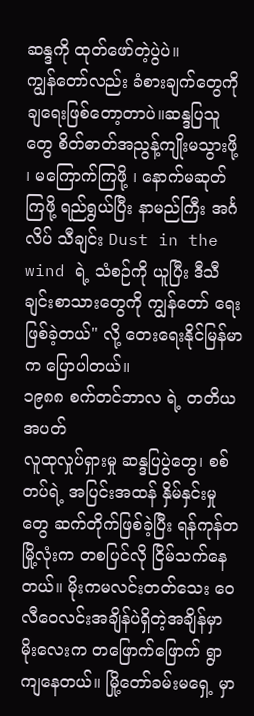ဆန္ဒကို ထုတ်ဖော်တဲ့ပွဲပဲ။
ကျွန်တော်လည်း ခံစားချက်တွေကို ချရေးဖြစ်တော့တာပဲ။ဆန္ဒပြသူတွေ စိတ်ဓာတ်အညွန့်ကျိုးမသွားဖို့ ၊ မကြောက်ကြဖို့ ၊ နောက်မဆုတ်ကြဖို့ ရည်ရွယ်ပြီး နာမည်ကြီး အင်္ဂလိပ် သီချင်း Dust in the wind ရဲ့ သံစဉ်ကို ယူပြီး ဒီသီချင်းစာသားတွေကို ကျွန်တော် ရေးဖြစ်ခဲ့တယ်" လို့ တေးရေးနိုင်မြန်မာက ပြောပါတယ်။
၁၉၈၈ စက်တင်ဘာလ ရဲ့ တတိယအပတ်
လူထုလှုပ်ရှားမှု ဆန္ဒပြပွဲတွေ၊ စစ်တပ်ရဲ့ အပြင်းအထန် နှိမ်နှင်းမှုတွေ ဆက်တိုက်ဖြစ်ခဲ့ပြီး ရန်ကုန်တမြို့လုံးက တစပြင်လို ငြိမ်သက်နေတယ်။ မိုးကမလင်းတတ်သေး ဝေလီဝေလင်းအချိန်ပဲရှိတဲ့အချိန်မှာ မိုးလေးက တဖြောက်ဖြောက် ရွာကျနေတယ်။ မြို့တော်ခမ်းမရှေ့ မှာ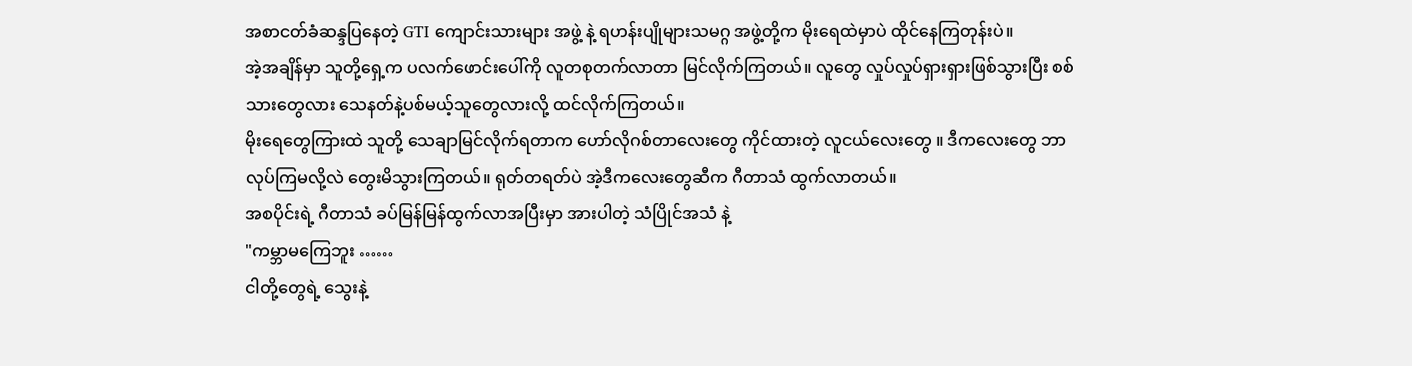အစာငတ်ခံဆန္ဒပြနေတဲ့ GTI ကျောင်းသားများ အဖွဲ့ နဲ့ ရဟန်းပျိုများသမဂ္ဂ အဖွဲ့တို့က မိုးရေထဲမှာပဲ ထိုင်နေကြတုန်းပဲ။
အဲ့အချိန်မှာ သူတို့ရှေ့က ပလက်ဖောင်းပေါ်ကို လူတစုတက်လာတာ မြင်လိုက်ကြတယ်။ လူတွေ လှုပ်လှုပ်ရှားရှားဖြစ်သွားပြီး စစ်သားတွေလား သေနတ်နဲ့ပစ်မယ့်သူတွေလားလို့ ထင်လိုက်ကြတယ်။
မိုးရေတွေကြားထဲ သူတို့ သေချာမြင်လိုက်ရတာက ဟော်လိုဂစ်တာလေးတွေ ကိုင်ထားတဲ့ လူငယ်လေးတွေ ။ ဒီကလေးတွေ ဘာလုပ်ကြမလို့လဲ တွေးမိသွားကြတယ်။ ရုတ်တရတ်ပဲ အဲ့ဒီကလေးတွေဆီက ဂီတာသံ ထွက်လာတယ်။
အစပိုင်းရဲ့ ဂီတာသံ ခပ်မြန်မြန်ထွက်လာအပြီးမှာ အားပါတဲ့ သံပြိုင်အသံ နဲ့
"ကမ္ဘာမကြေဘူး ……
ငါတို့တွေရဲ့ သွေးနဲ့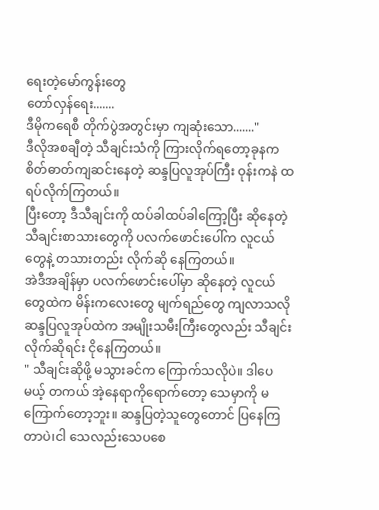ရေးတဲ့မော်ကွန်းတွေ
တော်လှန်ရေး.......
ဒီမိုကရေစီ တိုက်ပွဲအတွင်းမှာ ကျဆုံးသော......."
ဒီလိုအစချီတဲ့ သီချင်းသံကို ကြားလိုက်ရတော့ခုနက စိတ်ဓာတ်ကျဆင်းနေတဲ့ ဆန္ဒပြလူအုပ်ကြီး ဝုန်းကနဲ ထရပ်လိုက်ကြတယ်။
ပြီးတော့ ဒီသီချင်းကို ထပ်ခါထပ်ခါကြော့ပြီး ဆိုနေတဲ့ သီချင်းစာသားတွေကို ပလက်ဖောင်းပေါ်က လူငယ်တွေနဲ့ တသားတည်း လိုက်ဆို နေကြတယ်။
အဲဒီအချိန်မှာ ပလက်ဖောင်းပေါ်မှာ ဆိုနေတဲ့ လူငယ်တွေထဲက မိန်းကလေးတွေ မျက်ရည်တွေ ကျလာသလို ဆန္ဒပြလူအုပ်ထဲက အမျိုးသမီးကြီးတွေလည်း သီချင်းလိုက်ဆိုရင်း ငိုနေကြတယ်။
" သီချင်းဆိုဖို့ မသွားခင်က ကြောက်သလိုပဲ။ ဒါပေမယ့် တကယ် အဲ့နေရာကိုရောက်တော့ သေမှာကို မကြောက်တော့ဘူး။ ဆန္ဒပြတဲ့သူတွေတောင် ပြနေကြတာပဲ၊ငါ သေလည်းသေပစေ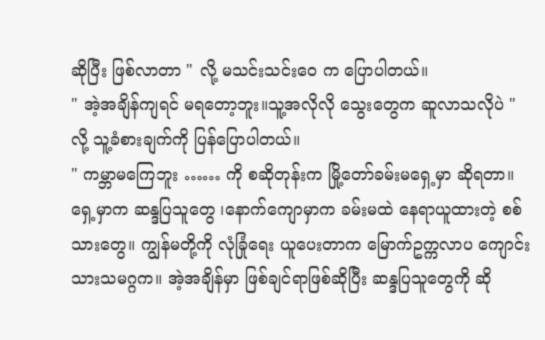ဆိုပြီး ဖြစ်လာတာ " လို့ မသင်းသင်းဝေ က ပြောပါတယ်။
" အဲ့အချိန်ကျရင် မရတော့ဘူး။သူ့အလိုလို သွေးတွေက ဆူလာသလိုပဲ " လို့ သူ့ခံစားချက်ကို ပြန်ပြောပါတယ်။
" ကမ္ဘာမကြေဘူး …… ကို စဆိုတုန်းက မြို့တော်ခမ်းမရှေ့မှာ ဆိုရတာ။ ရှေ့မှာက ဆန္ဒပြသူတွေ ၊နောက်ကျောမှာက ခမ်းမထဲ နေရာယူထားတဲ့ စစ်သားတွေ။ ကျွန်မတို့ကို လုံခြုံရေး ယူပေးတာက မြောက်ဥက္ကလာပ ကျောင်းသားသမဂ္ဂက။ အဲ့အချိန်မှာ ဖြစ်ချင်ရာဖြစ်ဆိုပြီး ဆန္ဒပြသူတွေကို ဆို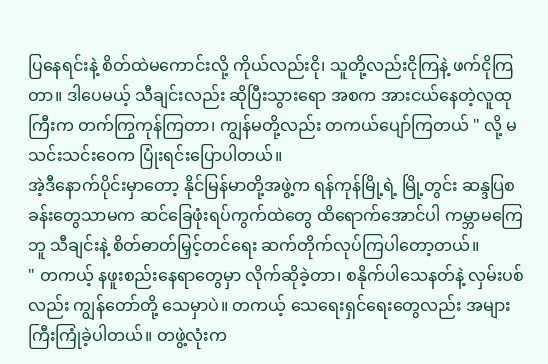ပြနေရင်းနဲ့ စိတ်ထဲမကောင်းလို့ ကိုယ်လည်းငို၊ သူတို့လည်းငိုကြနဲ့ ဖက်ငိုကြတာ။ ဒါပေမယ့် သီချင်းလည်း ဆိုပြီးသွားရော အစက အားငယ်နေတဲ့လူထုကြီးက တက်ကြွကုန်ကြတာ၊ ကျွန်မတို့လည်း တကယ်ပျော်ကြတယ် " လို့ မသင်းသင်းဝေက ပြုံးရင်းပြောပါတယ်။
အဲ့ဒီနောက်ပိုင်းမှာတော့ နိုင်မြန်မာတို့အဖွဲ့က ရန်ကုန်မြို့ရဲ့ မြို့တွင်း ဆန္ဒပြစခန်းတွေသာမက ဆင်ခြေဖုံးရပ်ကွက်ထဲတွေ ထိရောက်အောင်ပါ ကမ္ဘာမကြေဘူ သီချင်းနဲ့ စိတ်ဓာတ်မြှင့်တင်ရေး ဆက်တိုက်လုပ်ကြပါတော့တယ်။
" တကယ့် နဖူးစည်းနေရာတွေမှာ လိုက်ဆိုခဲ့တာ၊ စနိုက်ပါသေနတ်နဲ့ လှမ်းပစ်လည်း ကျွန်တော်တို့ သေမှာပဲ။ တကယ့် သေရေးရှင်ရေးတွေလည်း အများကြီးကြုံခဲ့ပါတယ်။ တဖွဲ့လုံးက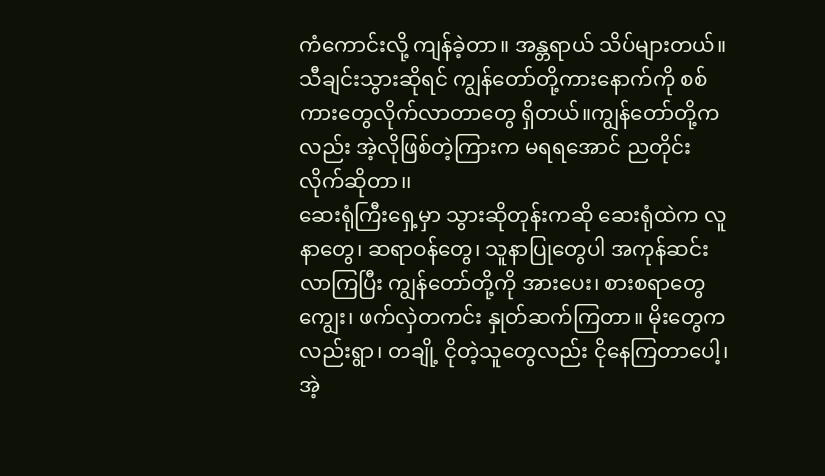ကံကောင်းလို့ ကျန်ခဲ့တာ။ အန္တရာယ် သိပ်များတယ်။ သီချင်းသွားဆိုရင် ကျွန်တော်တို့ကားနောက်ကို စစ်ကားတွေလိုက်လာတာတွေ ရှိတယ်။ကျွန်တော်တို့ကလည်း အဲ့လိုဖြစ်တဲ့ကြားက မရရအောင် ညတိုင်းလိုက်ဆိုတာ၊၊
ဆေးရုံကြီးရှေ့မှာ သွားဆိုတုန်းကဆို ဆေးရုံထဲက လူနာတွေ၊ ဆရာဝန်တွေ၊ သူနာပြုတွေပါ အကုန်ဆင်းလာကြပြီး ကျွန်တော်တို့ကို အားပေး၊ စားစရာတွေကျွေး၊ ဖက်လှဲတကင်း နှုတ်ဆက်ကြတာ။ မိုးတွေကလည်းရွာ၊ တချို့ ငိုတဲ့သူတွေလည်း ငိုနေကြတာပေါ့၊ အဲ့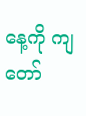နေ့ကို ကျတော်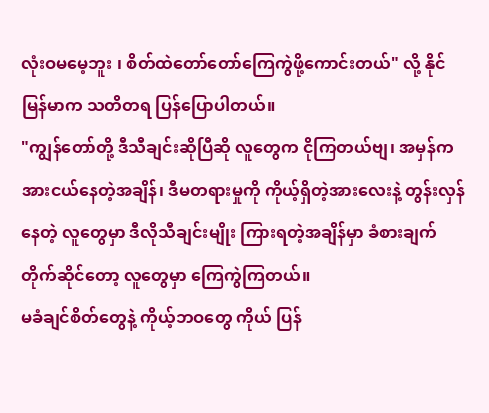လုံးဝမမေ့ဘူး ၊ စိတ်ထဲတော်တော်ကြေကွဲဖို့ကောင်းတယ်" လို့ နိုင်မြန်မာက သတိတရ ပြန်ပြောပါတယ်။
"ကျွန်တော်တို့ ဒီသီချင်းဆိုပြီဆို လူတွေက ငိုကြတယ်ဗျ၊ အမှန်က အားငယ်နေတဲ့အချိန်၊ ဒီမတရားမှုကို ကိုယ့်ရှိတဲ့အားလေးနဲ့ တွန်းလှန်နေတဲ့ လူတွေမှာ ဒီလိုသီချင်းမျိုး ကြားရတဲ့အချိန်မှာ ခံစားချက် တိုက်ဆိုင်တော့ လူတွေမှာ ကြေကွဲကြတယ်။
မခံချင်စိတ်တွေနဲ့ ကိုယ့်ဘဝတွေ ကိုယ် ပြန်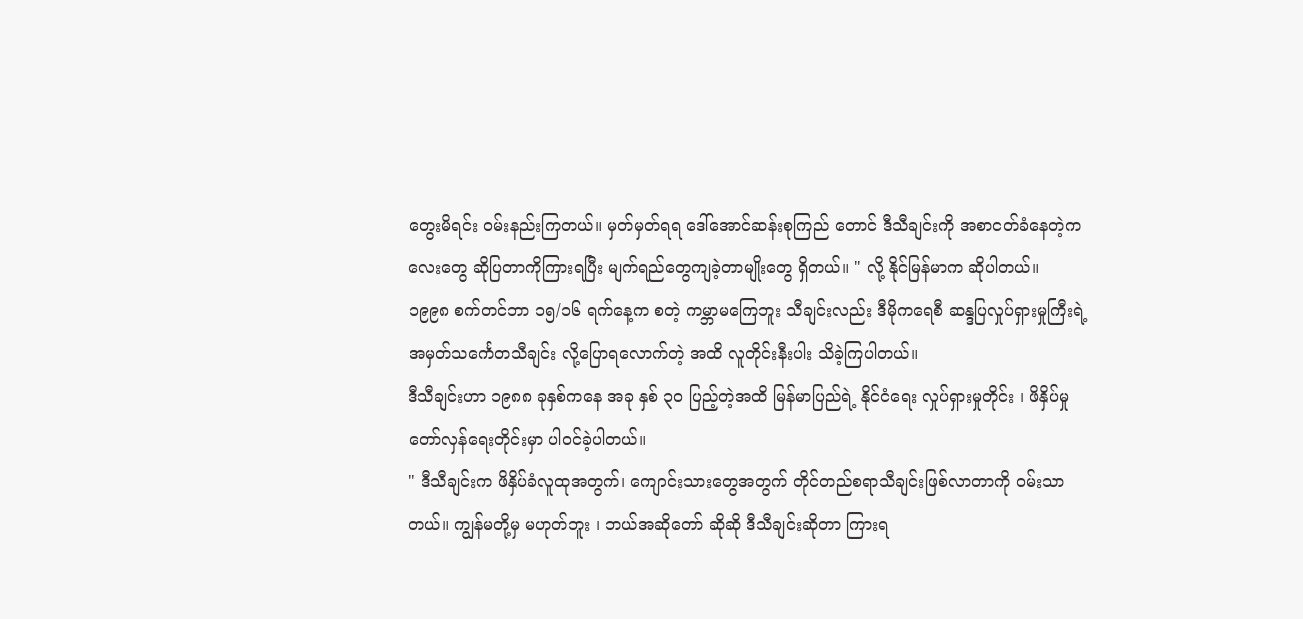တွေးမိရင်း ဝမ်းနည်းကြတယ်။ မှတ်မှတ်ရရ ဒေါ်အောင်ဆန်းစုကြည် တောင် ဒီသီချင်းကို အစာငတ်ခံနေတဲ့ကလေးတွေ ဆိုပြတာကိုကြားရပြီး မျက်ရည်တွေကျခဲ့တာမျိုးတွေ ရှိတယ်။ " လို့ နိုင်မြန်မာက ဆိုပါတယ်။
၁၉၉၈ စက်တင်ဘာ ၁၅/၁၆ ရက်နေ့က စတဲ့ ကမ္ဘာမကြေဘူး သီချင်းလည်း ဒီမိုကရေစီ ဆန္ဒပြလှုပ်ရှားမှုကြီးရဲ့ အမှတ်သင်္ကေတသီချင်း လို့ပြောရလောက်တဲ့ အထိ လူတိုင်းနီးပါး သိခဲ့ကြပါတယ်။
ဒီသီချင်းဟာ ၁၉၈၈ ခုနှစ်ကနေ အခု နှစ် ၃ဝ ပြည့်တဲ့အထိ မြန်မာပြည်ရဲ့ နိုင်ငံရေး လှုပ်ရှားမှုတိုင်း ၊ ဖိနှိပ်မှု တော်လှန်ရေးတိုင်းမှာ ပါဝင်ခဲ့ပါတယ်။
" ဒီသီချင်းက ဖိနှိပ်ခံလူထုအတွက်၊ ကျောင်းသားတွေအတွက် တိုင်တည်စရာသီချင်းဖြစ်လာတာကို ဝမ်းသာတယ်။ ကျွန်မတို့မှ မဟုတ်ဘူး ၊ ဘယ်အဆိုတော် ဆိုဆို ဒီသီချင်းဆိုတာ ကြားရ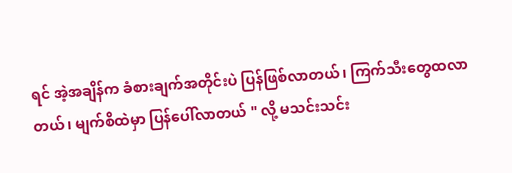ရင် အဲ့အချိန်က ခံစားချက်အတိုင်းပဲ ပြန်ဖြစ်လာတယ်၊ ကြက်သီးတွေထလာတယ်၊ မျက်စိထဲမှာ ပြန်ပေါ်လာတယ် " လို့ မသင်းသင်း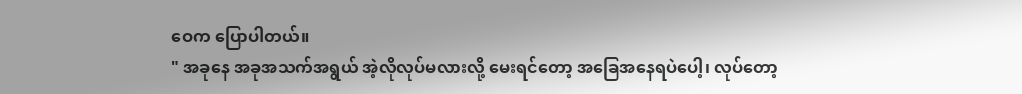ဝေက ပြောပါတယ်။
" အခုနေ အခုအသက်အရွယ် အဲ့လိုလုပ်မလားလို့ မေးရင်တော့ အခြေအနေရပဲပေါ့၊ လုပ်တော့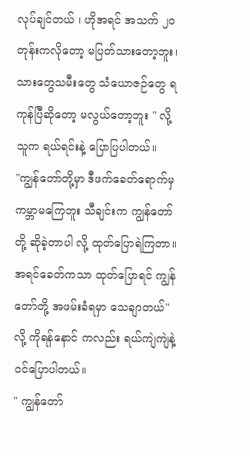လုပ်ချင်တယ် ၊ ဟိုအရင် အသက် ၂ဝ တုန်းကလိုတော့ မပြတ်သားတော့ဘူး၊ သားတွေသမီးတွေ သံယောဇဉ်တွေ ရကုန်ပြီဆိုတော့ မလွယ်တော့ဘူး " လို့ သူက ရယ်ရင်းနဲ့ ပြောပြပါတယ်။
"ကျွန်တော်တို့မှာ ဒီဖက်ခေတ်ရောက်မှ ကမ္ဘာမကြေဘူး သီချင်းက ကျွန်တော်တို့ ဆိုခဲ့တာပါ လို့ ထုတ်ပြောရဲကြတာ။ အရင်ခေတ်ကသာ ထုတ်ပြောရင် ကျွန်တော်တို့ အဖမ်းခံရမှာ သေချာတယ်" လို့ ကိုရန်နောင် ကလည်း ရယ်ကျဲကျဲနဲ့ ဝင်ပြောပါတယ်။
" ကျွန်တော်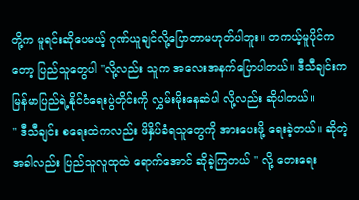တို့က မူရင်းဆိုပေမယ့် ဂုဏ်ယူချင်လို့ပြောတာမဟုတ်ပါဘူး။ တကယ့်မူပိုင်ကတော့ ပြည်သူတွေပါ "လို့လည်း သူက အလေးအနက်ပြောပါတယ်။ ဒီသီချင်းက မြန်မာပြည်ရဲ့နိုင်ငံရေးပွဲတိုင်းကို လွှမ်းမိုးနေဆဲပါ လို့လည်း ဆိုပါတယ်။
" ဒီသီချင်း စရေးထဲကလည်း ဖိနှိပ်ခံရသူတွေကို အားပေးဖို့ ရေးခဲ့တယ်။ ဆိုတဲ့အခါလည်း ပြည်သူလူထုထဲ ရောက်အောင် ဆိုခဲ့ကြတယ် " လို့ တေးရေး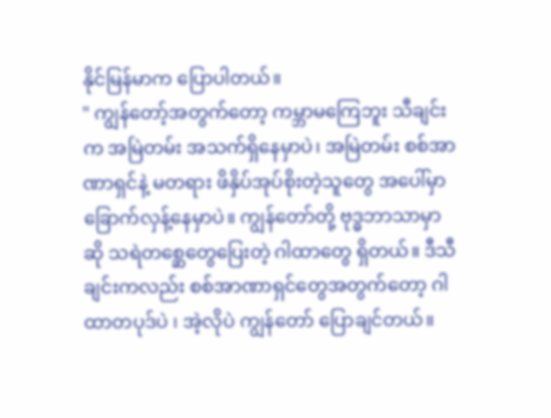နိုင်မြန်မာက ပြောပါတယ်။
" ကျွန်တော့်အတွက်တော့ ကမ္ဘာမကြေဘူး သီချင်းက အမြဲတမ်း အသက်ရှိနေမှာပဲ၊ အမြဲတမ်း စစ်အာဏာရှင်နဲ့ မတရား ဖိနှိပ်အုပ်စိုးတဲ့သူတွေ အပေါ်မှာ ခြောက်လှန့်နေမှာပဲ။ ကျွန်တော်တို့ ဗုဒ္ဓဘာသာမှာဆို သရဲတစ္ဆေတွေပြေးတဲ့ ဂါထာတွေ ရှိတယ်။ ဒီသီချင်းကလည်း စစ်အာဏာရှင်တွေအတွက်တော့ ဂါထာတပုဒ်ပဲ ၊ အဲ့လိုပဲ ကျွန်တော် ပြောချင်တယ်။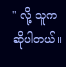" လို့ သူက ဆိုပါတယ်။